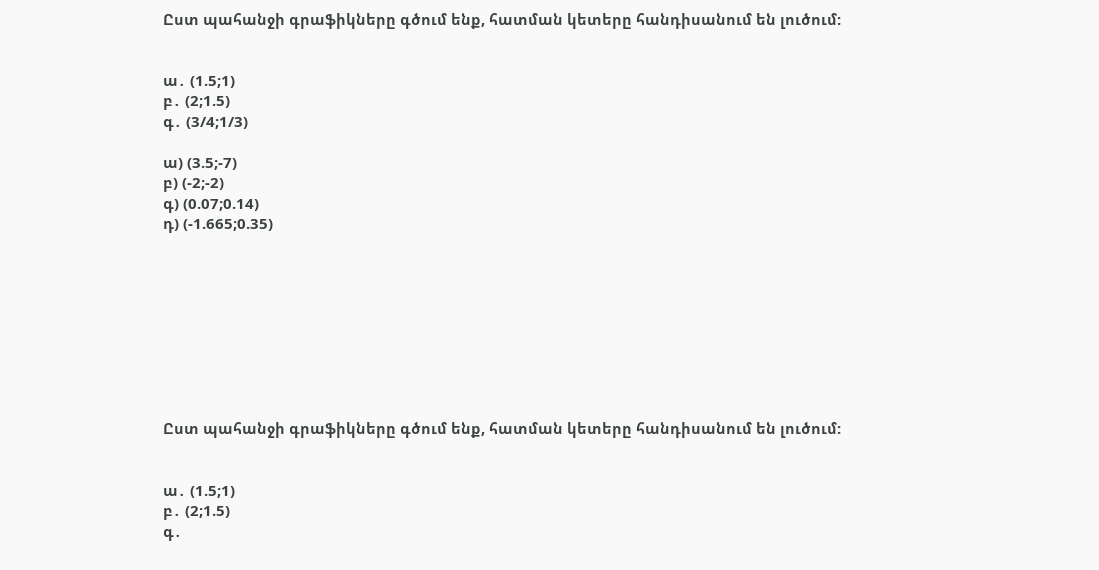Ըստ պահանջի գրաֆիկները գծում ենք, հատման կետերը հանդիսանում են լուծում:


ա․ (1.5;1)
բ․ (2;1.5)
գ․ (3/4;1/3)

ա) (3.5;-7)
բ) (-2;-2)
գ) (0.07;0.14)
դ) (-1.665;0.35)









Ըստ պահանջի գրաֆիկները գծում ենք, հատման կետերը հանդիսանում են լուծում:


ա․ (1.5;1)
բ․ (2;1.5)
գ․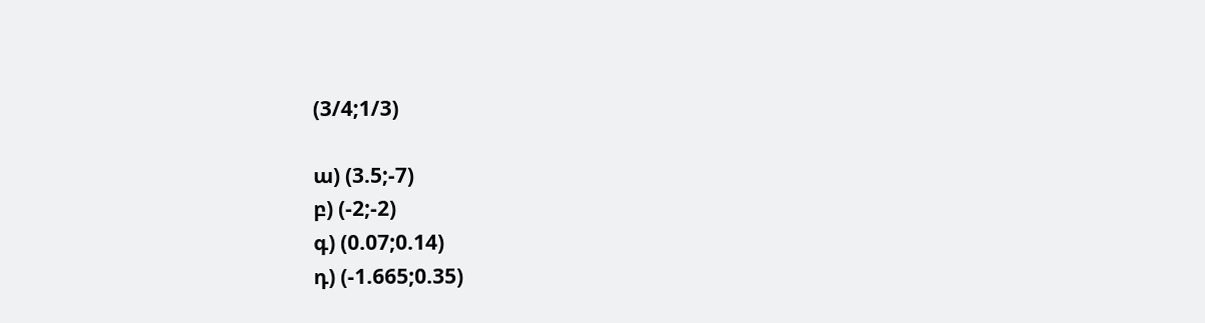(3/4;1/3)

ա) (3.5;-7)
բ) (-2;-2)
գ) (0.07;0.14)
դ) (-1.665;0.35)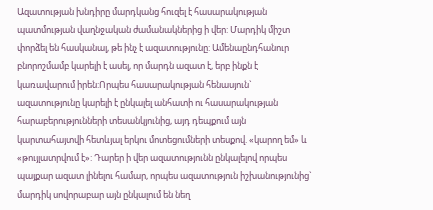Ազատության խնդիրը մարդկանց հուզել է հասարակության պատմության վաղնջական ժամանակներից ի վեր: Մարդիկ միշտ փորձել են հասկանալ, թե ինչ է ազատությունը: Ամենաընդհանուր բնորոշմամբ կարելի է ասել, որ մարդն ազատ է, երբ ինքն է կառավարում իրեն:Որպես հասարակության հենասյուն` ազատությունը կարելի է ընկալել անհատի ու հասարակության հարաբերությունների տեսանկյունից, այդ դեպքում այն կարտահայտվի հետևյալ երկու մոտեցումների տեսքով. «կարող եմ» և «թույլատրվում է»: Դարեր ի վեր ազատությունն ընկալելով որպես պայքար ազատ լինելու համար, որպես ազատություն իշխանությունից` մարդիկ սովորաբար այն ընկալում են նեղ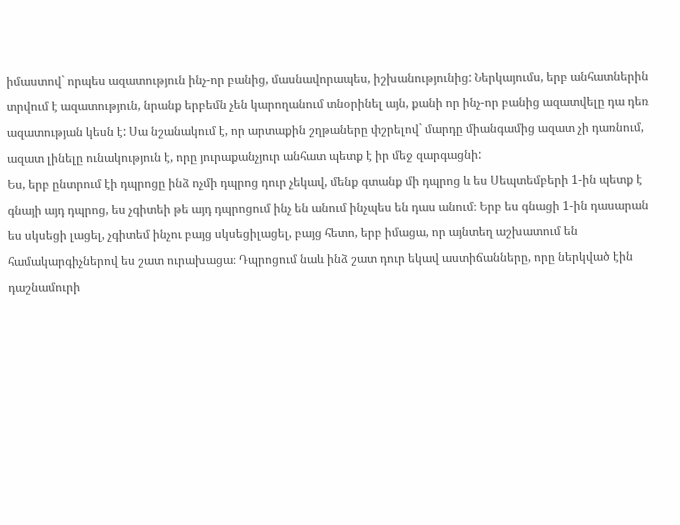իմաստով` որպես ազատություն ինչ-որ բանից, մասնավորապես, իշխանությունից: Ներկայումս, երբ անհատներին տրվում է ազատություն, նրանք երբեմն չեն կարողանում տնօրինել այն, քանի որ ինչ-որ բանից ազատվելը դա դեռ ազատության կեսն է: Սա նշանակում է, որ արտաքին շղթաները փշրելով` մարդը միանգամից ազատ չի դառնում, ազատ լինելը ունակություն է, որը յուրաքանչյուր անհատ պետք է իր մեջ զարգացնի:
Ես, երբ ընտրում էի դպրոցը ինձ ոչմի դպրոց դուր չեկավ, մենք գտանք մի դպրոց և ես Սեպտեմբերի 1-ին պետք է գնայի այդ դպրոց, ես չգիտեի թե այդ դպրոցում ինչ են անում ինչպես են դաս անում։ Երբ ես գնացի 1-ին դասարան ես սկսեցի լացել, չգիտեմ ինչու բայց սկսեցիլացել, բայց հետո, երբ իմացա, որ այնտեղ աշխատում են համակարգիչներով ես շատ ուրախացա։ Դպրոցում նաև ինձ շատ դուր եկավ աստիճանները, որը ներկված էին դաշնամուրի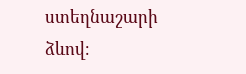ստեղնաշարի ձևով։